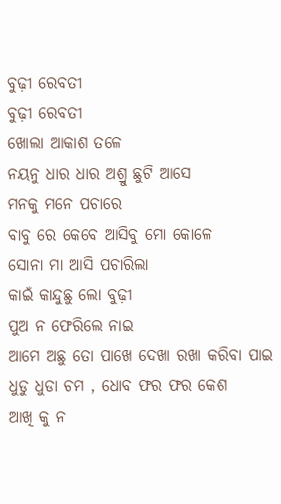ବୁଢ଼ୀ ରେବତୀ
ବୁଢ଼ୀ ରେବତୀ
ଖୋଲା ଆକାଶ ତଳେ
ନୟନୁ ଧାର ଧାର ଅଶ୍ରୁ ଛୁଟି ଆସେ
ମନକୁ ମନେ ପଚାରେ
ବାବୁ ରେ କେବେ ଆସିବୁ ମୋ କୋଳେ
ସୋନା ମା ଆସି ପଚାରିଲା
କାଇଁ କାନ୍ଦୁଛୁ ଲୋ ବୁଢ଼ୀ
ପୁଅ ନ ଫେରିଲେ ନାଇ
ଆମେ ଅଛୁ ତୋ ପାଖେ ଦେଖା ରଖା କରିବା ପାଇ
ଧୁଡୁ ଧୁଡା ଚମ , ଧୋବ ଫର ଫର କେଶ
ଆଖି କୁ ନ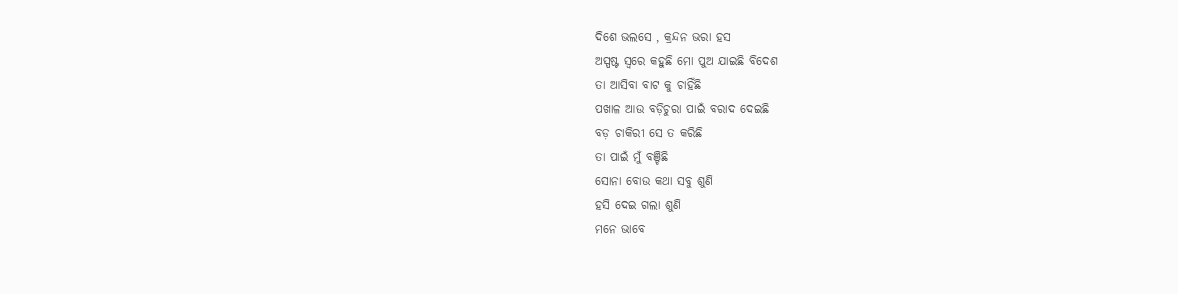ଦିଶେ ଭଲସେ , କ୍ରନ୍ଦନ ଭରା ହସ
ଅସ୍ପଷ୍ଟ ସ୍ୱରେ କହୁଛି ମୋ ପୁଅ ଯାଇଛି ବିଦେଶ
ତା ଆସିବା ବାଟ କୁ ଚାହିଁଛି
ପଖାଳ ଆଉ ବଡ଼ିଚୁରା ପାଇଁ ବରାଦ ଦେଇଛି
ବଡ଼ ଚାକିରୀ ସେ ତ କରିଛି
ତା ପାଇଁ ମୁଁ ବଞ୍ଚିଛି
ସୋନା ବୋଉ କଥା ସବୁ ଶୁଣି
ହସି ଦେଇ ଗଲା ଶୁଣି
ମନେ ଭାବେ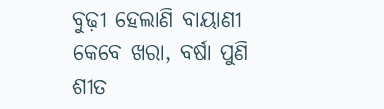ବୁଢ଼ୀ ହେଲାଣି ବାୟାଣୀ
କେବେ ଖରା, ବର୍ଷା ପୁଣି
ଶୀତ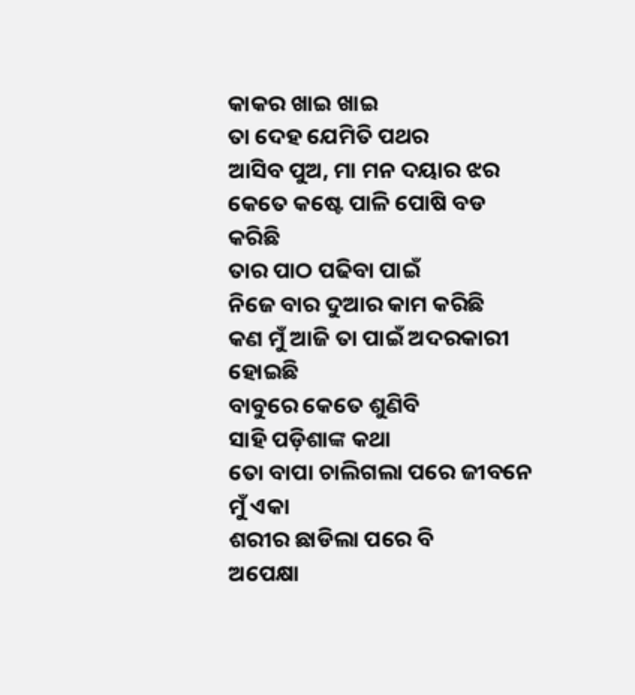କାକର ଖାଇ ଖାଇ
ତା ଦେହ ଯେମିତି ପଥର
ଆସିବ ପୁଅ, ମା ମନ ଦୟାର ଝର
କେତେ କଷ୍ଟେ ପାଳି ପୋଷି ବଡ କରିଛି
ତାର ପାଠ ପଢିବା ପାଇଁ
ନିଜେ ବାର ଦୁଆର କାମ କରିଛି
କଣ ମୁଁ ଆଜି ତା ପାଇଁ ଅଦରକାରୀ ହୋଇଛି
ବାବୁରେ କେତେ ଶୁଣିବି
ସାହି ପଡ଼ିଶାଙ୍କ କଥା
ତୋ ବାପା ଚାଲିଗଲା ପରେ ଜୀବନେ ମୁଁ ଏକା
ଶରୀର ଛାଡିଲା ପରେ ବି
ଅପେକ୍ଷା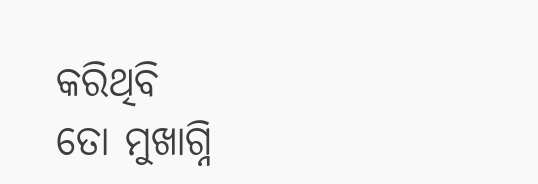କରିଥିବି
ତୋ ମୁଖାଗ୍ନି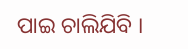ପାଇ ଚାଲିଯିବି ।